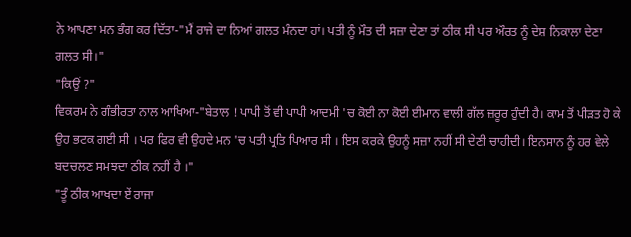ਨੇ ਆਪਣਾ ਮਨ ਭੰਗ ਕਰ ਦਿੱਤਾ-"ਮੈਂ ਰਾਜੇ ਦਾ ਨਿਆਂ ਗਲਤ ਮੰਨਦਾ ਹਾਂ। ਪਤੀ ਨੂੰ ਮੌਤ ਦੀ ਸਜ਼ਾ ਦੇਣਾ ਤਾਂ ਠੀਕ ਸੀ ਪਰ ਔਰਤ ਨੂੰ ਦੇਸ਼ ਨਿਕਾਲਾ ਦੇਣਾ ਗਲਤ ਸੀ।"
"ਕਿਉਂ ?"
ਵਿਕਰਮ ਨੇ ਗੰਭੀਰਤਾ ਨਾਲ ਆਖਿਆ-"ਬੇਤਾਲ ! ਪਾਪੀ ਤੋਂ ਵੀ ਪਾਪੀ ਆਦਮੀ 'ਚ ਕੋਈ ਨਾ ਕੋਈ ਈਮਾਨ ਵਾਲੀ ਗੱਲ ਜ਼ਰੂਰ ਹੁੰਦੀ ਹੈ। ਕਾਮ ਤੋਂ ਪੀੜਤ ਹੋ ਕੇ ਉਹ ਭਟਕ ਗਈ ਸੀ । ਪਰ ਫਿਰ ਵੀ ਉਹਦੇ ਮਨ 'ਚ ਪਤੀ ਪ੍ਰਤਿ ਪਿਆਰ ਸੀ । ਇਸ ਕਰਕੇ ਉਹਨੂੰ ਸਜ਼ਾ ਨਹੀਂ ਸੀ ਦੇਣੀ ਚਾਹੀਦੀ। ਇਨਸਾਨ ਨੂੰ ਹਰ ਵੇਲੇ ਬਦਚਲਣ ਸਮਝਦਾ ਠੀਕ ਨਹੀਂ ਹੈ ।"
"ਤੂੰ ਠੀਕ ਆਖਦਾ ਏਂ ਰਾਜਾ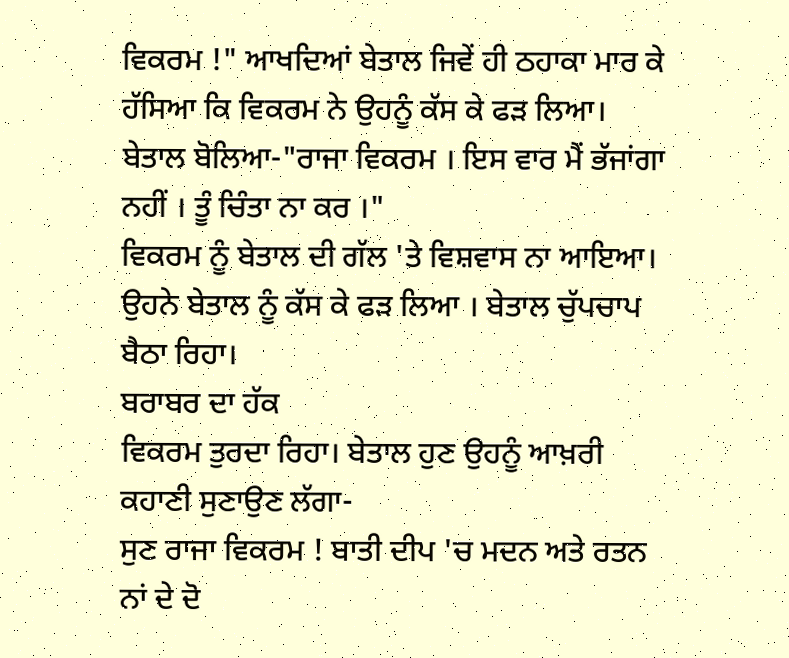ਵਿਕਰਮ !" ਆਖਦਿਆਂ ਬੇਤਾਲ ਜਿਵੇਂ ਹੀ ਠਹਾਕਾ ਮਾਰ ਕੇ ਹੱਸਿਆ ਕਿ ਵਿਕਰਮ ਨੇ ਉਹਨੂੰ ਕੱਸ ਕੇ ਫੜ ਲਿਆ।
ਬੇਤਾਲ ਬੋਲਿਆ-"ਰਾਜਾ ਵਿਕਰਮ । ਇਸ ਵਾਰ ਮੈਂ ਭੱਜਾਂਗਾ ਨਹੀਂ । ਤੂੰ ਚਿੰਤਾ ਨਾ ਕਰ ।"
ਵਿਕਰਮ ਨੂੰ ਬੇਤਾਲ ਦੀ ਗੱਲ 'ਤੇ ਵਿਸ਼ਵਾਸ ਨਾ ਆਇਆ। ਉਹਨੇ ਬੇਤਾਲ ਨੂੰ ਕੱਸ ਕੇ ਫੜ ਲਿਆ । ਬੇਤਾਲ ਚੁੱਪਚਾਪ ਬੈਠਾ ਰਿਹਾ।
ਬਰਾਬਰ ਦਾ ਹੱਕ
ਵਿਕਰਮ ਤੁਰਦਾ ਰਿਹਾ। ਬੇਤਾਲ ਹੁਣ ਉਹਨੂੰ ਆਖ਼ਰੀ ਕਹਾਣੀ ਸੁਣਾਉਣ ਲੱਗਾ-
ਸੁਣ ਰਾਜਾ ਵਿਕਰਮ ! ਬਾਤੀ ਦੀਪ 'ਚ ਮਦਨ ਅਤੇ ਰਤਨ ਨਾਂ ਦੇ ਦੋ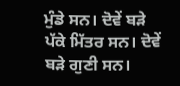ਮੁੰਡੇ ਸਨ। ਦੋਵੇਂ ਬੜੇ ਪੱਕੇ ਮਿੱਤਰ ਸਨ। ਦੋਵੇਂ ਬੜੇ ਗੁਣੀ ਸਨ।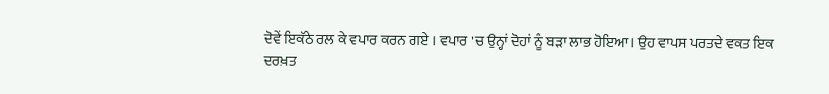ਦੋਵੇਂ ਇਕੱਠੇ ਰਲ ਕੇ ਵਪਾਰ ਕਰਨ ਗਏ । ਵਪਾਰ 'ਚ ਉਨ੍ਹਾਂ ਦੋਹਾਂ ਨੂੰ ਬੜਾ ਲਾਭ ਹੋਇਆ। ਉਹ ਵਾਪਸ ਪਰਤਦੇ ਵਕਤ ਇਕ ਦਰਖ਼ਤ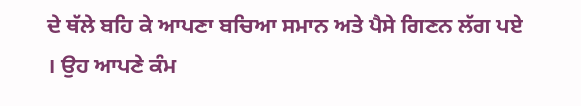ਦੇ ਥੱਲੇ ਬਹਿ ਕੇ ਆਪਣਾ ਬਚਿਆ ਸਮਾਨ ਅਤੇ ਪੈਸੇ ਗਿਣਨ ਲੱਗ ਪਏ । ਉਹ ਆਪਣੇ ਕੰਮ